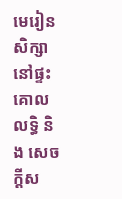មេរៀនសិក្សានៅផ្ទះ
គោលលទ្ធិ និង សេចក្តីស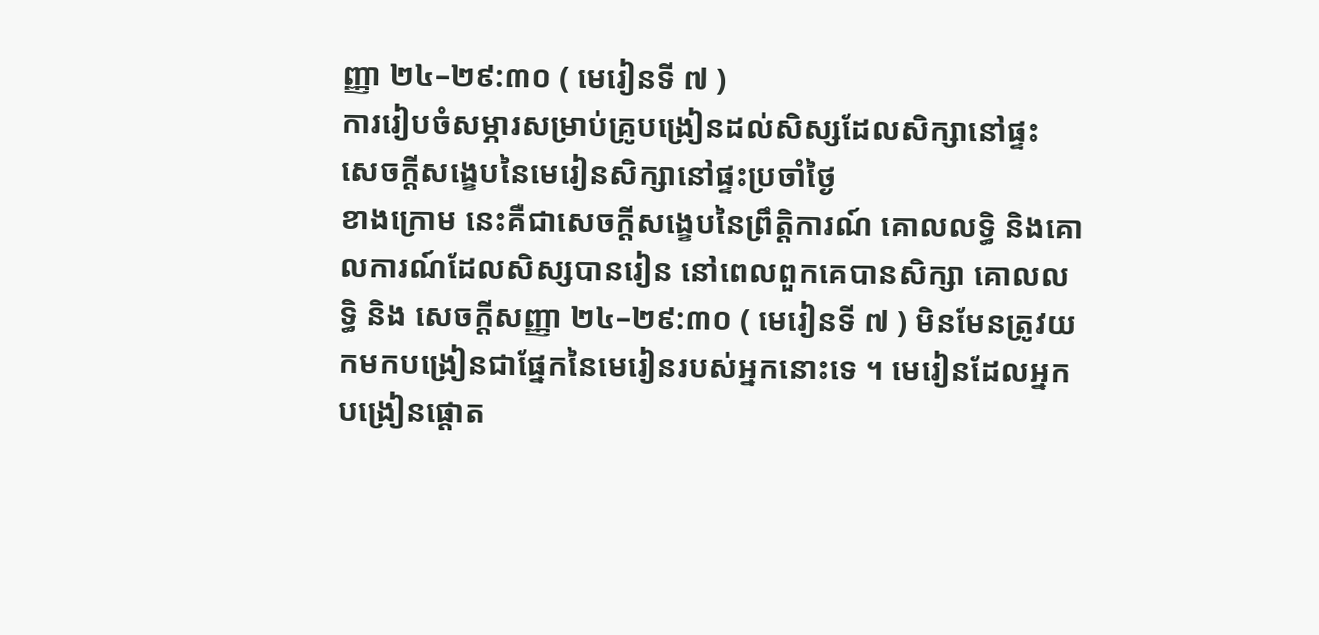ញ្ញា ២៤–២៩:៣០ ( មេរៀនទី ៧ )
ការរៀបចំសម្ភារសម្រាប់គ្រូបង្រៀនដល់សិស្សដែលសិក្សានៅផ្ទះ
សេចក្ដីសង្ខេបនៃមេរៀនសិក្សានៅផ្ទះប្រចាំថ្ងៃ
ខាងក្រោម នេះគឺជាសេចក្តីសង្ខេបនៃព្រឹត្តិការណ៍ គោលលទ្ធិ និងគោលការណ៍ដែលសិស្សបានរៀន នៅពេលពួកគេបានសិក្សា គោលលទ្ធិ និង សេចក្ដីសញ្ញា ២៤–២៩:៣០ ( មេរៀនទី ៧ ) មិនមែនត្រូវយកមកបង្រៀនជាផ្នែកនៃមេរៀនរបស់អ្នកនោះទេ ។ មេរៀនដែលអ្នកបង្រៀនផ្ដោត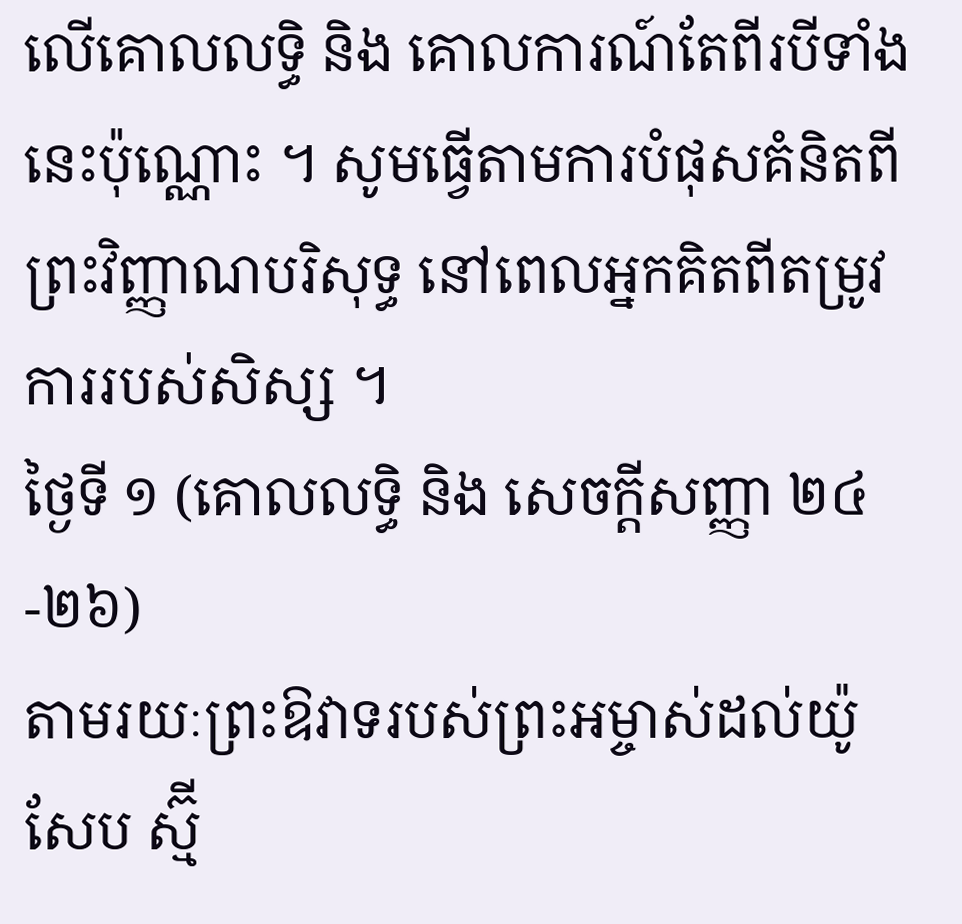លើគោលលទ្ធិ និង គោលការណ៍តែពីរបីទាំងនេះប៉ុណ្ណោះ ។ សូមធ្វើតាមការបំផុសគំនិតពីព្រះវិញ្ញាណបរិសុទ្ធ នៅពេលអ្នកគិតពីតម្រូវការរបស់សិស្ស ។
ថ្ងៃទី ១ (គោលលទ្ធិ និង សេចក្តីសញ្ញា ២៤-២៦)
តាមរយៈព្រះឱវាទរបស់ព្រះអម្ចាស់ដល់យ៉ូសែប ស្ម៊ី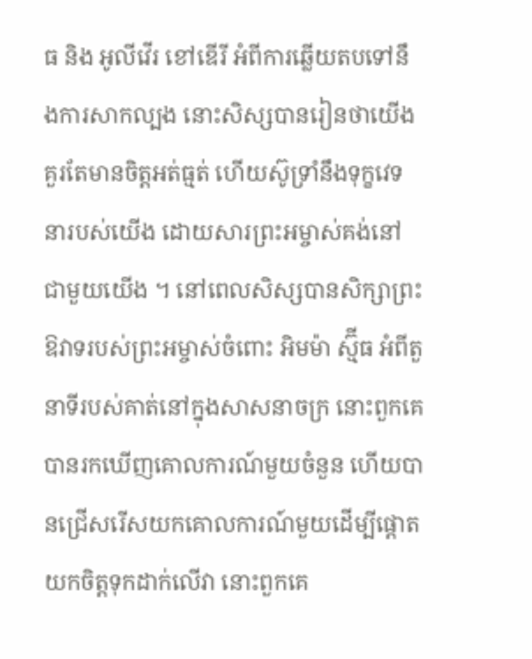ធ និង អូលីវើរ ខៅឌើរី អំពីការឆ្លើយតបទៅនឹងការសាកល្បង នោះសិស្សបានរៀនថាយើងគួរតែមានចិត្តអត់ធ្មត់ ហើយស៊ូទ្រាំនឹងទុក្ខវេទនារបស់យើង ដោយសារព្រះអម្ចាស់គង់នៅជាមួយយើង ។ នៅពេលសិស្សបានសិក្សាព្រះឱវាទរបស់ព្រះអម្ចាស់ចំពោះ អិមម៉ា ស្ម៊ីធ អំពីតួនាទីរបស់គាត់នៅក្នុងសាសនាចក្រ នោះពួកគេបានរកឃើញគោលការណ៍មួយចំនួន ហើយបានជ្រើសរើសយកគោលការណ៍មួយដើម្បីផ្តោតយកចិត្តទុកដាក់លើវា នោះពួកគេ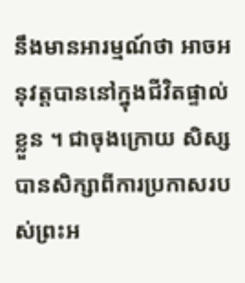នឹងមានអារម្មណ៍ថា អាចអនុវត្តបាននៅក្នុងជីវិតផ្ទាល់ខ្លួន ។ ជាចុងក្រោយ សិស្សបានសិក្សាពីការប្រកាសរបស់ព្រះអ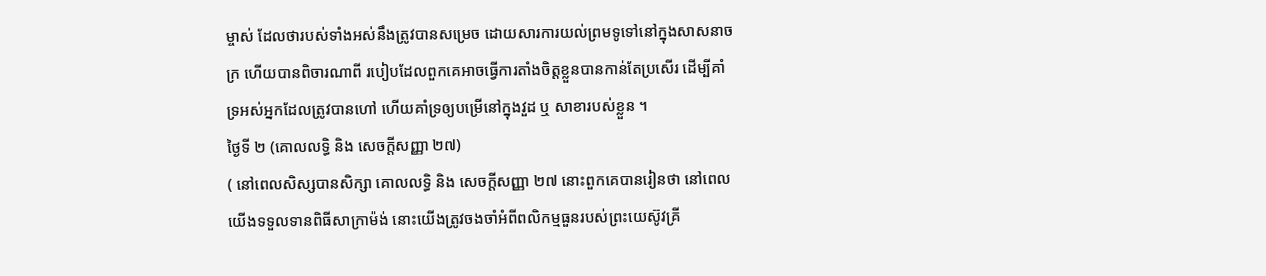ម្ចាស់ ដែលថារបស់ទាំងអស់នឹងត្រូវបានសម្រេច ដោយសារការយល់ព្រមទូទៅនៅក្នុងសាសនាចក្រ ហើយបានពិចារណាពី របៀបដែលពួកគេអាចធ្វើការតាំងចិត្តខ្លួនបានកាន់តែប្រសើរ ដើម្បីគាំទ្រអស់អ្នកដែលត្រូវបានហៅ ហើយគាំទ្រឲ្យបម្រើនៅក្នុងវួដ ឬ សាខារបស់ខ្លួន ។
ថ្ងៃទី ២ (គោលលទ្ធិ និង សេចក្តីសញ្ញា ២៧)
( នៅពេលសិស្សបានសិក្សា គោលលទ្ធិ និង សេចក្តីសញ្ញា ២៧ នោះពួកគេបានរៀនថា នៅពេលយើងទទួលទានពិធីសាក្រាម៉ង់ នោះយើងត្រូវចងចាំអំពីពលិកម្មធួនរបស់ព្រះយេស៊ូវគ្រី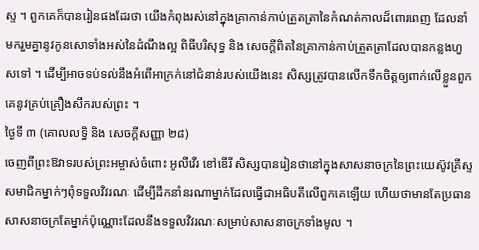ស្ទ ។ ពួកគេក៏បានរៀនផងដែរថា យើងកំពុងរស់នៅក្នុងគ្រាកាន់កាប់ត្រួតត្រានៃកំណត់កាលដ៏ពោរពេញ ដែលនាំមករួមគ្នានូវកូនសោទាំងអស់នៃដំណឹងល្អ ពិធីបរិសុទ្ធ និង សេចក្ដីពិតនៃគ្រាកាន់កាប់ត្រួតត្រាដែលបានកន្លងហួសទៅ ។ ដើម្បីអាចទប់ទល់នឹងអំពើអាក្រក់នៅជំនាន់របស់យើងនេះ សិស្សត្រូវបានលើកទឹកចិត្តឲ្យពាក់លើខ្លួនពួកគេនូវគ្រប់គ្រឿងសឹករបស់ព្រះ ។
ថ្ងៃទី ៣ (គោលលទ្ធិ និង សេចក្តីសញ្ញា ២៨)
ចេញពីព្រះឱវាទរបស់ព្រះអម្ចាស់ចំពោះ អូលីវើរ ខៅឌើរី សិស្សបានរៀនថានៅក្នុងសាសនាចក្រនៃព្រះយេស៊ូវគ្រីស្ទ សមាជិកម្នាក់ៗពុំទទួលវិវរណៈ ដើម្បីដឹកនាំនរណាម្នាក់ដែលធ្វើជាអធិបតីលើពួកគេឡើយ ហើយថាមានតែប្រធានសាសនាចក្រតែម្នាក់ប៉ុណ្ណោះដែលនឹងទទួលវិវរណៈសម្រាប់សាសនាចក្រទាំងមូល ។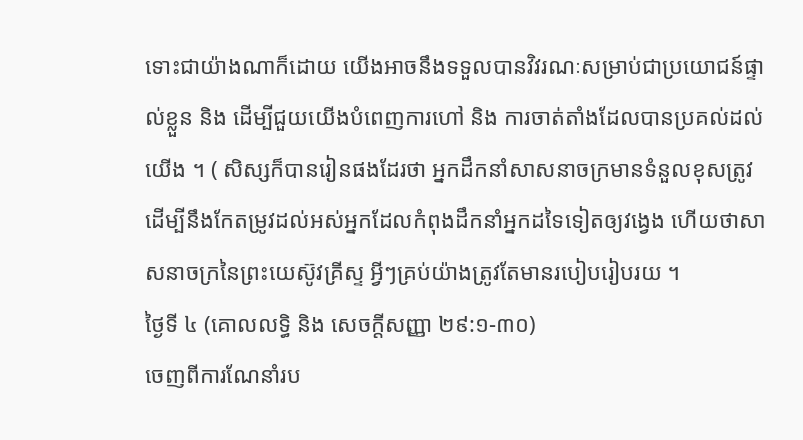ទោះជាយ៉ាងណាក៏ដោយ យើងអាចនឹងទទួលបានវិវរណៈសម្រាប់ជាប្រយោជន៍ផ្ទាល់ខ្លួន និង ដើម្បីជួយយើងបំពេញការហៅ និង ការចាត់តាំងដែលបានប្រគល់ដល់យើង ។ ( សិស្សក៏បានរៀនផងដែរថា អ្នកដឹកនាំសាសនាចក្រមានទំនួលខុសត្រូវ ដើម្បីនឹងកែតម្រូវដល់អស់អ្នកដែលកំពុងដឹកនាំអ្នកដទៃទៀតឲ្យវង្វេង ហើយថាសាសនាចក្រនៃព្រះយេស៊ូវគ្រីស្ទ អ្វីៗគ្រប់យ៉ាងត្រូវតែមានរបៀបរៀបរយ ។
ថ្ងៃទី ៤ (គោលលទ្ធិ និង សេចក្តីសញ្ញា ២៩:១-៣០)
ចេញពីការណែនាំរប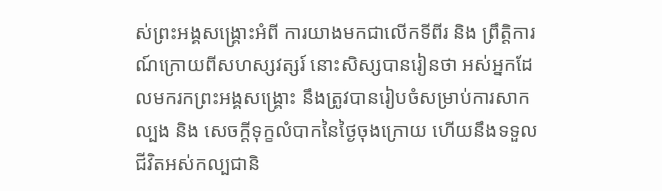ស់ព្រះអង្គសង្គ្រោះអំពី ការយាងមកជាលើកទីពីរ និង ព្រឹត្តិការណ៍ក្រោយពីសហស្សវត្សរ៍ នោះសិស្សបានរៀនថា អស់អ្នកដែលមករកព្រះអង្គសង្គ្រោះ នឹងត្រូវបានរៀបចំសម្រាប់ការសាកល្បង និង សេចក្តីទុក្ខលំបាកនៃថ្ងៃចុងក្រោយ ហើយនឹងទទួលជីវិតអស់កល្បជានិ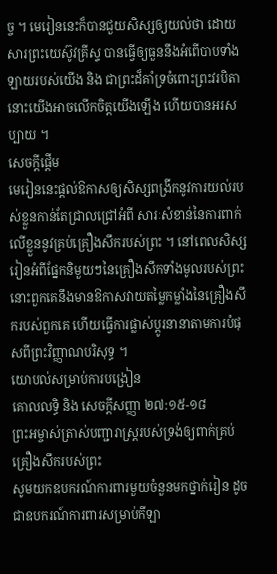ច្ច ។ មេរៀននេះក៏បានជួយសិស្សឲ្យយល់ថា ដោយសារព្រះយេស៊ូវគ្រីស្ទ បានធ្វើឲ្យធួននឹងអំពើបាបទាំងឡាយរបស់យើង និង ជាព្រះដ៏គាំទ្រចំពោះព្រះវរបិតា នោះយើងអាចលើកចិត្តយើងឡើង ហើយបានអរសប្បាយ ។
សេចក្តីផ្ដើម
មេរៀននេះផ្តល់ឱកាសឲ្យសិស្សពង្រីកនូវការយល់របស់ខ្លួនកាន់តែជ្រាលជ្រៅអំពី សារៈសំខាន់នៃការពាក់លើខ្លួននូវគ្រប់គ្រឿងសឹករបស់ព្រះ ។ នៅពេលសិស្សរៀនអំពីផ្នែកនិមួយៗនៃគ្រឿងសឹកទាំងមូលរបស់ព្រះ នោះពួកគេនឹងមានឱកាសវាយតម្លៃកម្លាំងនៃគ្រឿងសឹករបស់ពួកគេ ហើយធ្វើការផ្លាស់ប្តូរនានាតាមការបំផុសពីព្រះវិញ្ញាណបរិសុទ្ធ ។
យោបល់សម្រាប់ការបង្រៀន
គោលលទ្ធិ និង សេចក្ដីសញ្ញា ២៧:១៥-១៨
ព្រះអម្ចាស់ត្រាស់បញ្ជារាស្ត្ររបស់ទ្រង់ឲ្យពាក់គ្រប់គ្រឿងសឹករបស់ព្រះ
សូមយកឧបករណ៍ការពារមួយចំនួនមកថ្នាក់រៀន ដូចជាឧបករណ៍ការពារសម្រាប់កីឡា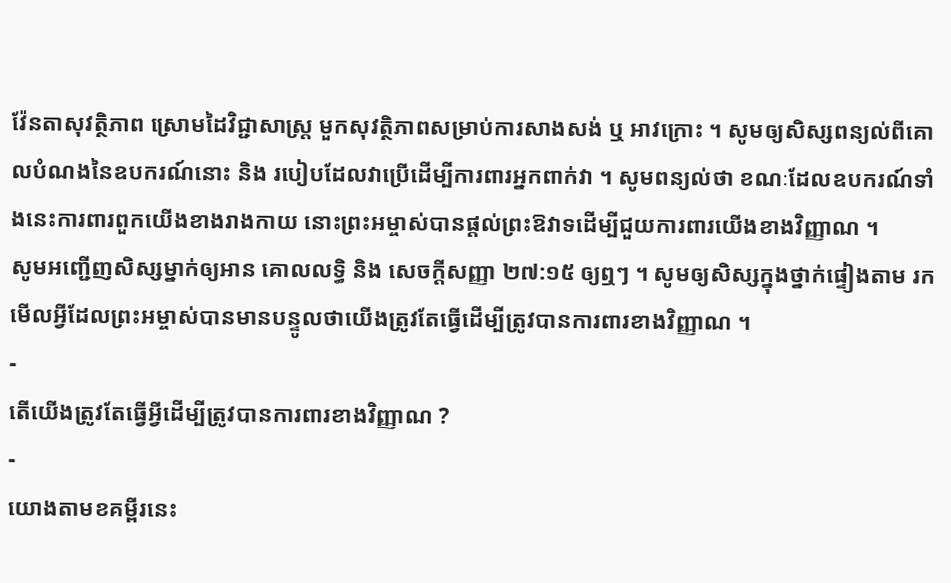វ៉ែនតាសុវត្ថិភាព ស្រោមដៃវិជ្ជាសាស្ត្រ មួកសុវត្ថិភាពសម្រាប់ការសាងសង់ ឬ អាវក្រោះ ។ សូមឲ្យសិស្សពន្យល់ពីគោលបំណងនៃឧបករណ៍នោះ និង របៀបដែលវាប្រើដើម្បីការពារអ្នកពាក់វា ។ សូមពន្យល់ថា ខណៈដែលឧបករណ៍ទាំងនេះការពារពួកយើងខាងរាងកាយ នោះព្រះអម្ចាស់បានផ្តល់ព្រះឱវាទដើម្បីជួយការពារយើងខាងវិញ្ញាណ ។
សូមអញ្ជើញសិស្សម្នាក់ឲ្យអាន គោលលទ្ធិ និង សេចក្ដីសញ្ញា ២៧:១៥ ឲ្យឮៗ ។ សូមឲ្យសិស្សក្នុងថ្នាក់ផ្ទៀងតាម រកមើលអ្វីដែលព្រះអម្ចាស់បានមានបន្ទូលថាយើងត្រូវតែធ្វើដើម្បីត្រូវបានការពារខាងវិញ្ញាណ ។
-
តើយើងត្រូវតែធ្វើអ្វីដើម្បីត្រូវបានការពារខាងវិញ្ញាណ ?
-
យោងតាមខគម្ពីរនេះ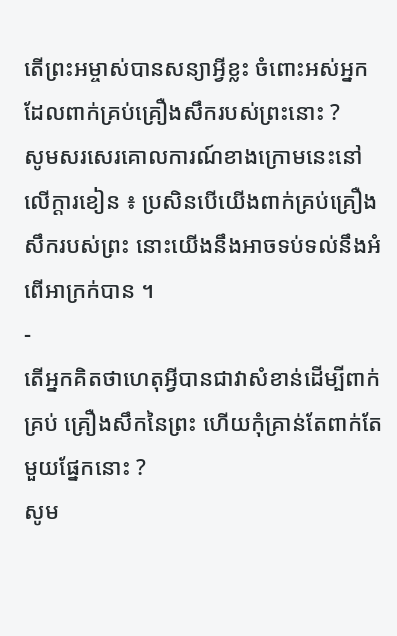តើព្រះអម្ចាស់បានសន្យាអ្វីខ្លះ ចំពោះអស់អ្នកដែលពាក់គ្រប់គ្រឿងសឹករបស់ព្រះនោះ ?
សូមសរសេរគោលការណ៍ខាងក្រោមនេះនៅលើក្ដារខៀន ៖ ប្រសិនបើយើងពាក់គ្រប់គ្រឿងសឹករបស់ព្រះ នោះយើងនឹងអាចទប់ទល់នឹងអំពើអាក្រក់បាន ។
-
តើអ្នកគិតថាហេតុអ្វីបានជាវាសំខាន់ដើម្បីពាក់ គ្រប់ គ្រឿងសឹកនៃព្រះ ហើយកុំគ្រាន់តែពាក់តែមួយផ្នែកនោះ ?
សូម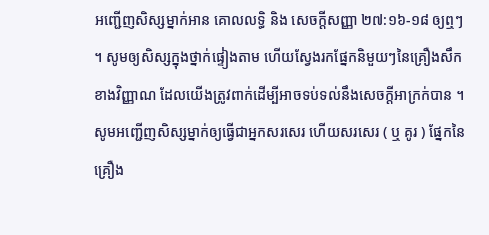អញ្ជើញសិស្សម្នាក់អាន គោលលទ្ធិ និង សេចក្ដីសញ្ញា ២៧:១៦-១៨ ឲ្យឮៗ ។ សូមឲ្យសិស្សក្នុងថ្នាក់ផ្ទៀងតាម ហើយស្វែងរកផ្នែកនិមួយៗនៃគ្រឿងសឹកខាងវិញ្ញាណ ដែលយើងត្រូវពាក់ដើម្បីអាចទប់ទល់នឹងសេចក្តីអាក្រក់បាន ។ សូមអញ្ជើញសិស្សម្នាក់ឲ្យធ្វើជាអ្នកសរសេរ ហើយសរសេរ ( ឬ គូរ ) ផ្នែកនៃគ្រឿង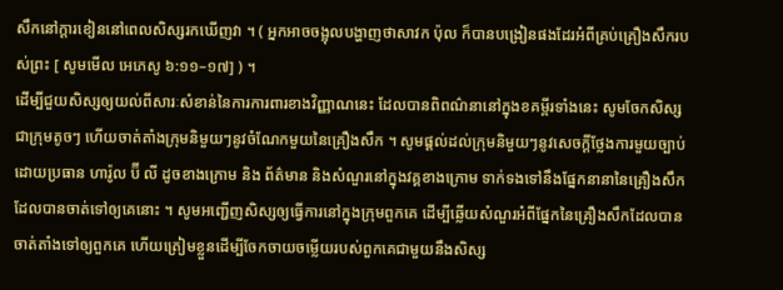សឹកនៅក្តារខៀននៅពេលសិស្សរកឃើញវា ។ ( អ្នកអាចចង្អុលបង្ហាញថាសាវក ប៉ុល ក៏បានបង្រៀនផងដែរអំពីគ្រប់គ្រឿងសឹករបស់ព្រះ [ សូមមើល អេភេសូ ៦:១១–១៧] ) ។
ដើម្បីជួយសិស្សឲ្យយល់ពីសារៈសំខាន់នៃការការពារខាងវិញ្ញាណនេះ ដែលបានពិពណ៌នានៅក្នុងខគម្ពីរទាំងនេះ សូមចែកសិស្សជាក្រុមតូចៗ ហើយចាត់តាំងក្រុមនិមួយៗនូវចំណែកមួយនៃគ្រឿងសឹក ។ សូមផ្ដល់ដល់ក្រុមនិមួយៗនូវសេចក្ដីថ្លែងការមួយច្បាប់ ដោយប្រធាន ហារ៉ូល ប៊ី លី ដូចខាងក្រោម និង ព័ត៌មាន និងសំណួរនៅក្នុងវគ្គខាងក្រោម ទាក់ទងទៅនឹងផ្នែកនានានៃគ្រឿងសឹកដែលបានចាត់ទៅឲ្យគេនោះ ។ សូមអញ្ជើញសិស្សឲ្យធ្វើការនៅក្នុងក្រុមពួកគេ ដើម្បីឆ្លើយសំណួរអំពីផ្នែកនៃគ្រឿងសឹកដែលបានចាត់តាំងទៅឲ្យពួកគេ ហើយត្រៀមខ្លួនដើម្បីចែកចាយចម្លើយរបស់ពួកគេជាមួយនឹងសិស្ស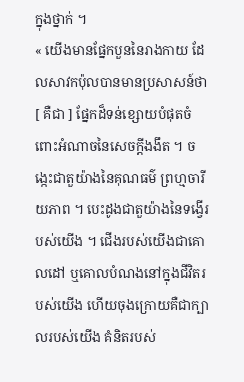ក្នុងថ្នាក់ ។
« យើងមានផ្នែកបួននៃរាងកាយ ដែលសាវកប៉ុលបានមានប្រសាសន៍ថា [ គឺជា ] ផ្នែកដ៏ទន់ខ្សោយបំផុតចំពោះអំណាចនៃសេចក្ដីងងឹត ។ ចង្កេះជាតួយ៉ាងនៃគុណធម៌ ព្រហ្មចារីយភាព ។ បេះដូងជាតួយ៉ាងនៃទង្វើរបស់យើង ។ ជើងរបស់យើងជាគោលដៅ ឬគោលបំណងនៅក្នុងជីវិតរបស់យើង ហើយចុងក្រោយគឺជាក្បាលរបស់យើង គំនិតរបស់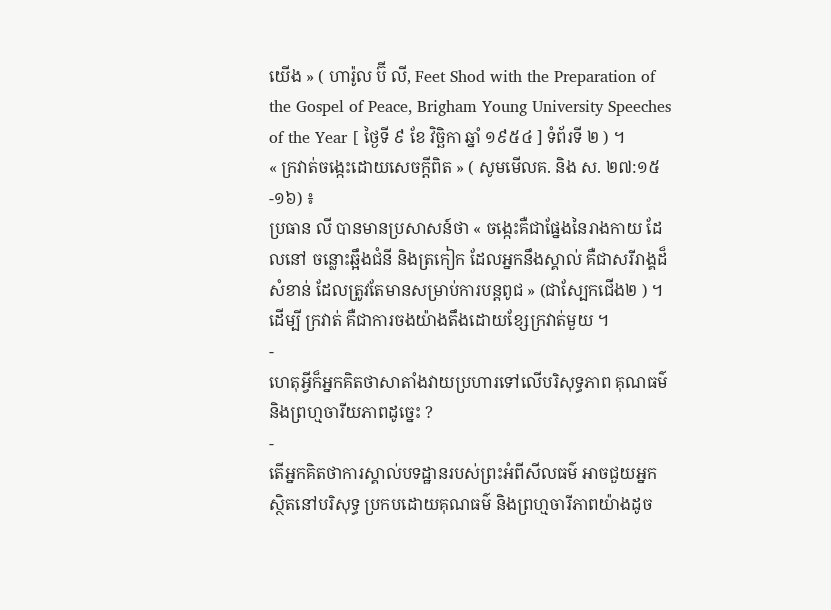យើង » ( ហារ៉ូល ប៊ី លី, Feet Shod with the Preparation of the Gospel of Peace, Brigham Young University Speeches of the Year [ ថ្ងៃទី ៩ ខែ វិច្ឆិកា ឆ្នាំ ១៩៥៤ ] ទំព័រទី ២ ) ។
« ក្រវាត់ចង្កេះដោយសេចក្ដីពិត » ( សូមមើលគ. និង ស. ២៧:១៥-១៦) ៖
ប្រធាន លី បានមានប្រសាសន៍ថា « ចង្កេះគឺជាផ្នែងនៃរាងកាយ ដែលនៅ ចន្លោះឆ្អឹងជំនី និងត្រកៀក ដែលអ្នកនឹងស្គាល់ គឺជាសរីរាង្គដ៏សំខាន់ ដែលត្រូវតែមានសម្រាប់ការបន្ដពូជ » (ជាស្បែកជើង២ ) ។ ដើម្បី ក្រវាត់ គឺជាការចងយ៉ាងតឹងដោយខ្សែក្រវាត់មួយ ។
-
ហេតុអ្វីក៏អ្នកគិតថាសាតាំងវាយប្រហារទៅលើបរិសុទ្ធភាព គុណធម៌ និងព្រហ្មចារីយភាពដូច្នេះ ?
-
តើអ្នកគិតថាការស្គាល់បទដ្ឋានរបស់ព្រះអំពីសីលធម៌ អាចជួយអ្នកស្ថិតនៅបរិសុទ្ធ ប្រកបដោយគុណធម៌ និងព្រហ្មចារីភាពយ៉ាងដូច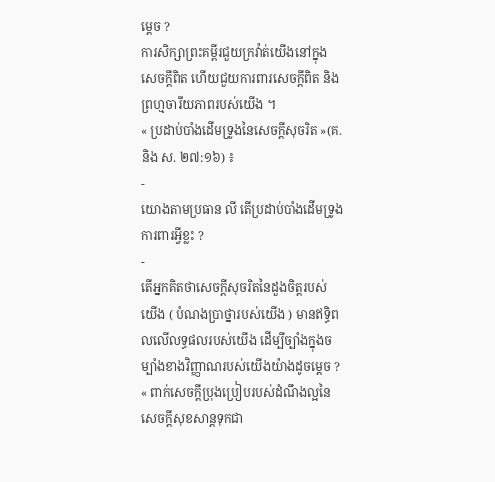ម្ដេច ?
ការសិក្សាព្រះគម្ពីរជួយក្រវ៉ាត់យើងនៅក្នុងសេចក្ដីពិត ហើយជួយការពារសេចក្តីពិត និងព្រហ្មចារីយភាពរបស់យើង ។
« ប្រដាប់បាំងដើមទ្រូងនៃសេចក្ដីសុចរិត »(គ. និង ស. ២៧:១៦) ៖
-
យោងតាមប្រធាន លី តើប្រដាប់បាំងដើមទ្រូងការពារអ្វីខ្លះ ?
-
តើអ្នកគិតថាសេចក្ដីសុចរិតនៃដួងចិត្តរបស់យើង ( បំណងប្រាថ្នារបស់យើង ) មានឥទ្ធិពលលើលទ្ធផលរបស់យើង ដើម្បីច្បាំងក្នុងចម្បាំងខាងវិញ្ញាណរបស់យើងយ៉ាងដូចម្ដេច ?
« ពាក់សេចក្ដីប្រុងប្រៀបរបស់ដំណឹងល្អនៃសេចក្ដីសុខសាន្ដទុកជា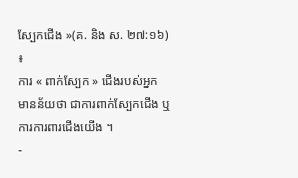ស្បែកជើង »(គ. និង ស. ២៧:១៦) ៖
ការ « ពាក់ស្បែក » ជើងរបស់អ្នក មានន័យថា ជាការពាក់ស្បែកជើង ឬការការពារជើងយើង ។
-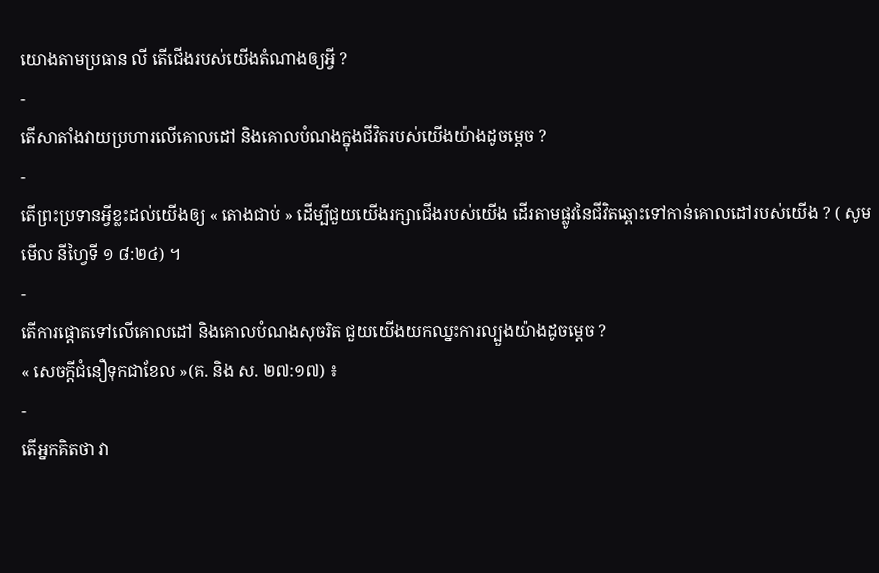យោងតាមប្រធាន លី តើជើងរបស់យើងតំណាងឲ្យអ្វី ?
-
តើសាតាំងវាយប្រហារលើគោលដៅ និងគោលបំណងក្នុងជីវិតរបស់យើងយ៉ាងដូចម្ដេច ?
-
តើព្រះប្រទានអ្វីខ្លះដល់យើងឲ្យ « តោងជាប់ » ដើម្បីជួយយើងរក្សាជើងរបស់យើង ដើរតាមផ្លូវនៃជីវិតឆ្ពោះទៅកាន់គោលដៅរបស់យើង ? ( សូមមើល នីហ្វៃទី ១ ៨:២៤) ។
-
តើការផ្ដោតទៅលើគោលដៅ និងគោលបំណងសុចរិត ជួយយើងយកឈ្នះការល្បួងយ៉ាងដូចម្ដេច ?
« សេចក្ដីជំនឿទុកជាខែល »(គ. និង ស. ២៧:១៧) ៖
-
តើអ្នកគិតថា វា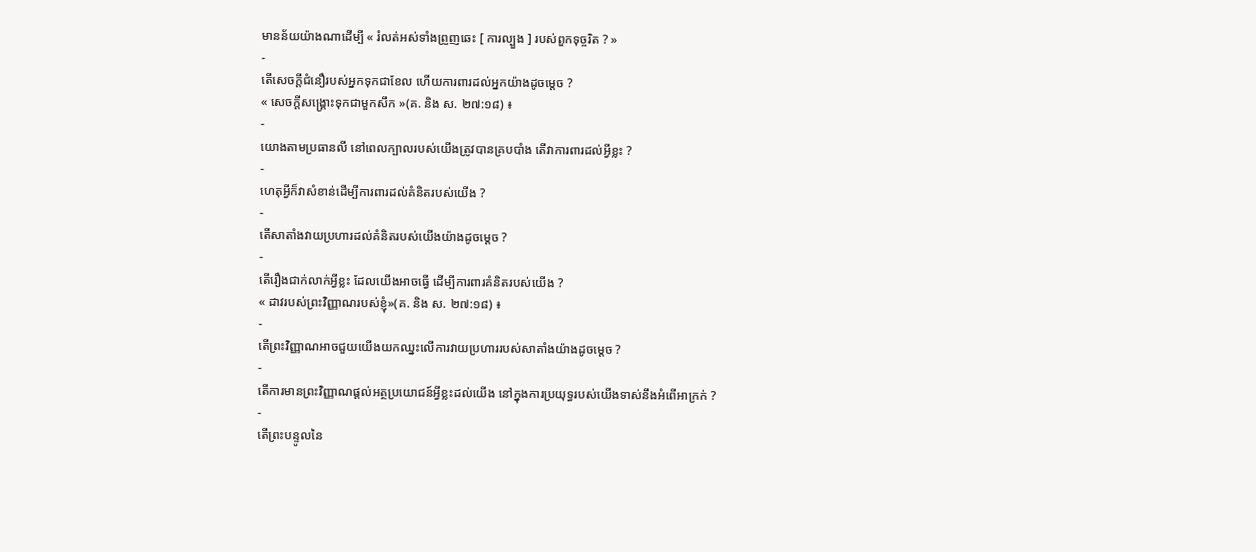មានន័យយ៉ាងណាដើម្បី « រំលត់អស់ទាំងព្រួញឆេះ [ ការល្បួង ] របស់ពួកទុច្ចរិត ? »
-
តើសេចក្ដីជំនឿរបស់អ្នកទុកជាខែល ហើយការពារដល់អ្នកយ៉ាងដូចម្ដេច ?
« សេចក្ដីសង្គ្រោះទុកជាមួកសឹក »(គ. និង ស. ២៧:១៨) ៖
-
យោងតាមប្រធានលី នៅពេលក្បាលរបស់យើងត្រូវបានគ្របបាំង តើវាការពារដល់អ្វីខ្លះ ?
-
ហេតុអ្វីក៏វាសំខាន់ដើម្បីការពារដល់គំនិតរបស់យើង ?
-
តើសាតាំងវាយប្រហារដល់គំនិតរបស់យើងយ៉ាងដូចម្ដេច ?
-
តើរឿងជាក់លាក់អ្វីខ្លះ ដែលយើងអាចធ្វើ ដើម្បីការពារគំនិតរបស់យើង ?
« ដាវរបស់ព្រះវិញ្ញាណរបស់ខ្ញុំ»(គ. និង ស. ២៧:១៨) ៖
-
តើព្រះវិញ្ញាណអាចជួយយើងយកឈ្នះលើការវាយប្រហាររបស់សាតាំងយ៉ាងដូចម្ដេច ?
-
តើការមានព្រះវិញ្ញាណផ្ដល់អត្ថប្រយោជន៍អ្វីខ្លះដល់យើង នៅក្នុងការប្រយុទ្ធរបស់យើងទាស់នឹងអំពើអាក្រក់ ?
-
តើព្រះបន្ទូលនៃ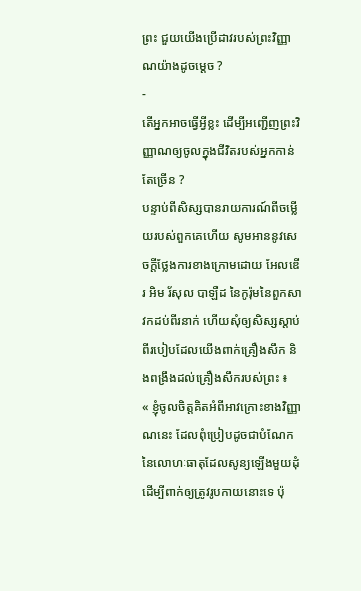ព្រះ ជួយយើងប្រើដាវរបស់ព្រះវិញ្ញាណយ៉ាងដូចម្ដេច ?
-
តើអ្នកអាចធ្វើអ្វីខ្លះ ដើម្បីអញ្ជើញព្រះវិញ្ញាណឲ្យចូលក្នុងជីវិតរបស់អ្នកកាន់តែច្រើន ?
បន្ទាប់ពីសិស្សបានរាយការណ៍ពីចម្លើយរបស់ពួកគេហើយ សូមអាននូវសេចក្ដីថ្លែងការខាងក្រោមដោយ អែលឌើរ អិម រ័សុល បាឡឺដ នៃកូរ៉ុមនៃពួកសាវកដប់ពីរនាក់ ហើយសុំឲ្យសិស្សស្ដាប់ពីរបៀបដែលយើងពាក់គ្រឿងសឹក និងពង្រឹងដល់គ្រឿងសឹករបស់ព្រះ ៖
« ខ្ញុំចូលចិត្តគិតអំពីអាវក្រោះខាងវិញ្ញាណនេះ ដែលពុំប្រៀបដូចជាបំណែកនៃលោហៈធាតុដែលសូន្យឡើងមួយដុំ ដើម្បីពាក់ឲ្យត្រូវរូបកាយនោះទេ ប៉ុ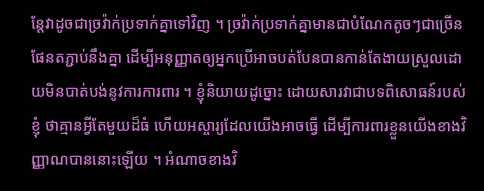ន្តែវាដូចជាច្រវ៉ាក់ប្រទាក់គ្នាទៅវិញ ។ ច្រវ៉ាក់ប្រទាក់គ្នាមានជាបំណែកតូចៗជាច្រើនផែនតភ្ជាប់នឹងគ្នា ដើម្បីអនុញ្ញាតឲ្យអ្នកប្រើអាចបត់បែនបានកាន់តែងាយស្រួលដោយមិនបាត់បង់នូវការការពារ ។ ខ្ញុំនិយាយដូច្នោះ ដោយសារវាជាបទពិសោធន៍របស់ខ្ញុំ ថាគ្មានអ្វីតែមួយដ៏ធំ ហើយអស្ចារ្យដែលយើងអាចធ្វើ ដើម្បីការពារខ្លួនយើងខាងវិញ្ញាណបាននោះឡើយ ។ អំណាចខាងវិ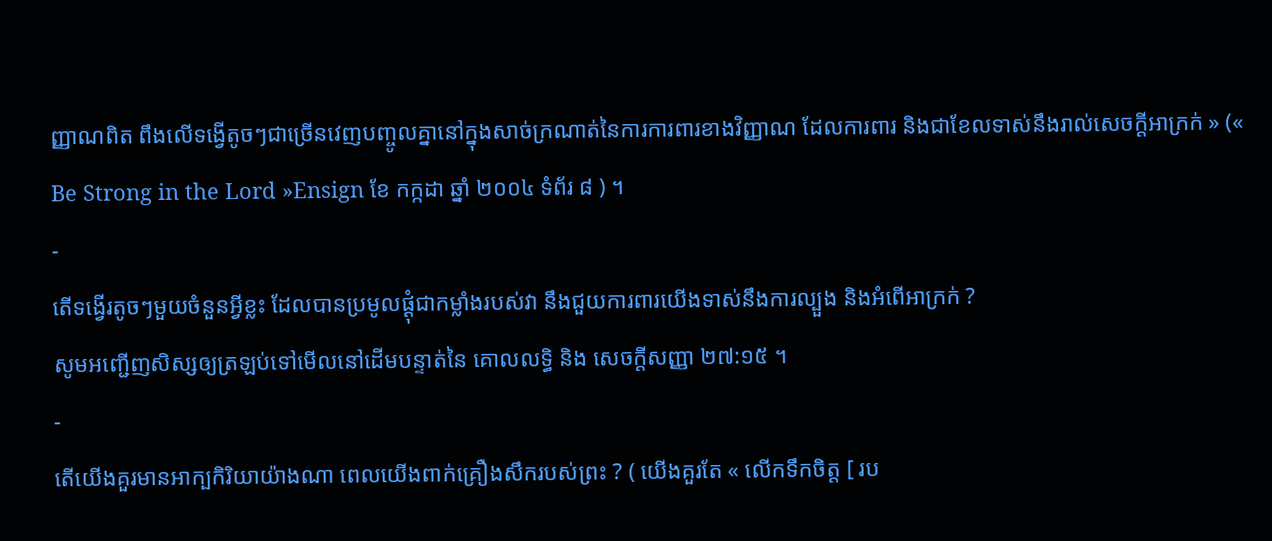ញ្ញាណពិត ពឹងលើទង្វើតូចៗជាច្រើនវេញបញ្ចូលគ្នានៅក្នុងសាច់ក្រណាត់នៃការការពារខាងវិញ្ញាណ ដែលការពារ និងជាខែលទាស់នឹងរាល់សេចក្ដីអាក្រក់ » (« Be Strong in the Lord »Ensign ខែ កក្កដា ឆ្នាំ ២០០៤ ទំព័រ ៨ ) ។
-
តើទង្វើរតូចៗមួយចំនួនអ្វីខ្លះ ដែលបានប្រមូលផ្ដុំជាកម្លាំងរបស់វា នឹងជួយការពារយើងទាស់នឹងការល្បួង និងអំពើអាក្រក់ ?
សូមអញ្ជើញសិស្សឲ្យត្រឡប់ទៅមើលនៅដើមបន្ទាត់នៃ គោលលទ្ធិ និង សេចក្ដីសញ្ញា ២៧:១៥ ។
-
តើយើងគួរមានអាក្បកិរិយាយ៉ាងណា ពេលយើងពាក់គ្រឿងសឹករបស់ព្រះ ? ( យើងគួរតែ « លើកទឹកចិត្ត [ រប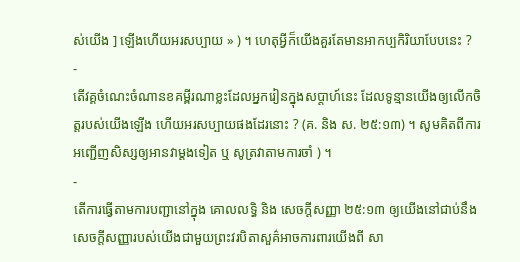ស់យើង ] ឡើងហើយអរសប្បាយ » ) ។ ហេតុអ្វីក៏យើងគួរតែមានអាកប្បកិរិយាបែបនេះ ?
-
តើវគ្គចំណេះចំណានខគម្ពីរណាខ្លះដែលអ្នករៀនក្នុងសប្តាហ៍នេះ ដែលទូន្មានយើងឲ្យលើកចិត្តរបស់យើងឡើង ហើយអរសប្បាយផងដែរនោះ ? (គ. និង ស. ២៥:១៣) ។ សូមគិតពីការអញ្ជើញសិស្សឲ្យអានវាម្តងទៀត ឬ សូត្រវាតាមការចាំ ) ។
-
តើការធ្វើតាមការបញ្ជានៅក្នុង គោលលទ្ធិ និង សេចក្ដីសញ្ញា ២៥:១៣ ឲ្យយើងនៅជាប់នឹងសេចក្តីសញ្ញារបស់យើងជាមួយព្រះវរបិតាសួគ៌អាចការពារយើងពី សា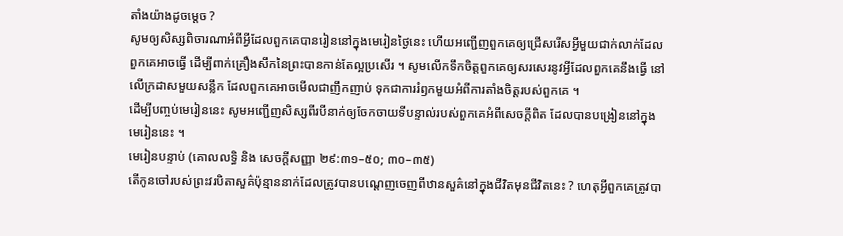តាំងយ៉ាងដូចម្តេច ?
សូមឲ្យសិស្សពិចារណាអំពីអ្វីដែលពួកគេបានរៀននៅក្នុងមេរៀនថ្ងៃនេះ ហើយអញ្ជើញពួកគេឲ្យជ្រើសរើសអ្វីមួយជាក់លាក់ដែលពួកគេអាចធ្វើ ដើម្បីពាក់គ្រឿងសឹកនៃព្រះបានកាន់តែល្អប្រសើរ ។ សូមលើកទឹកចិត្តពួកគេឲ្យសរសេរនូវអ្វីដែលពួកគេនឹងធ្វើ នៅលើក្រដាសមួយសន្លឹក ដែលពួកគេអាចមើលជាញឹកញាប់ ទុកជាការរំឭកមួយអំពីការតាំងចិត្តរបស់ពួកគេ ។
ដើម្បីបញ្ចប់មេរៀននេះ សូមអញ្ជើញសិស្សពីរបីនាក់ឲ្យចែកចាយទីបន្ទាល់របស់ពួកគេអំពីសេចក្ដីពិត ដែលបានបង្រៀននៅក្នុងមេរៀននេះ ។
មេរៀនបន្ទាប់ (គោលលទ្ធិ និង សេចក្តីសញ្ញា ២៩:៣១–៥០; ៣០–៣៥)
តើកូនចៅរបស់ព្រះវរបិតាសួគ៌ប៉ុន្មាននាក់ដែលត្រូវបានបណ្តេញចេញពីឋានសួគ៌នៅក្នុងជីវិតមុនជីវិតនេះ ? ហេតុអ្វីពួកគេត្រូវបា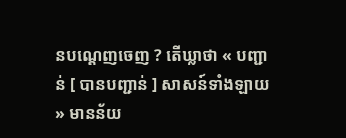នបណ្តេញចេញ ? តើឃ្លាថា « បញ្ជាន់ [ បានបញ្ជាន់ ] សាសន៍ទាំងឡាយ » មានន័យ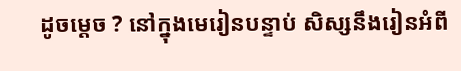ដូចម្តេច ? នៅក្នុងមេរៀនបន្ទាប់ សិស្សនឹងរៀនអំពី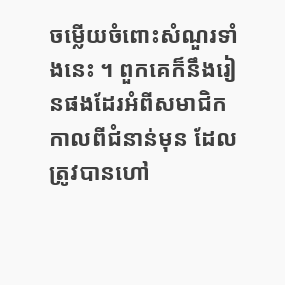ចម្លើយចំពោះសំណួរទាំងនេះ ។ ពួកគេក៏នឹងរៀនផងដែរអំពីសមាជិកកាលពីជំនាន់មុន ដែលត្រូវបានហៅ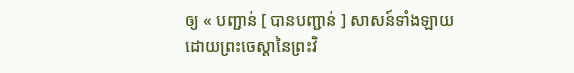ឲ្យ « បញ្ជាន់ [ បានបញ្ជាន់ ] សាសន៍ទាំងឡាយដោយព្រះចេស្តានៃព្រះវិ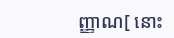ញ្ញាណ[ នោះ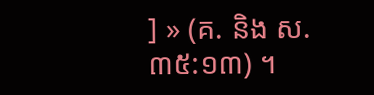] » (គ. និង ស. ៣៥:១៣) ។